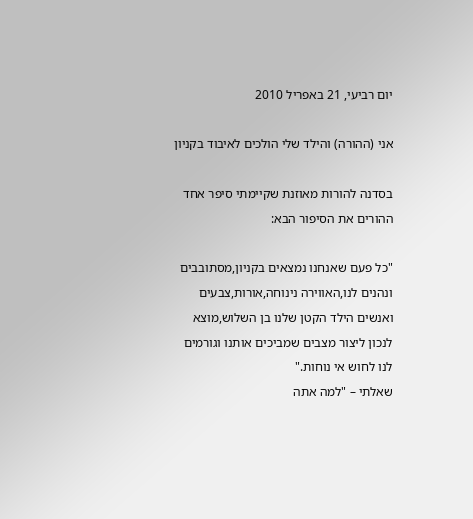יום רביעי, 21 באפריל 2010

אני (ההורה) והילד שלי הולכים לאיבוד בקניון

בסדנה להורות מאוזנת שקיימתי סיפר אחד ההורים את הסיפור הבא:

"כל פעם שאנחנו נמצאים בקניון,מסתובבים ונהנים לנו,האווירה נינוחה,אורות,צבעים ואנשים הילד הקטן שלנו בן השלוש,מוצא לנכון ליצור מצבים שמביכים אותנו וגורמים לנו לחוש אי נוחות."
שאלתי – "למה אתה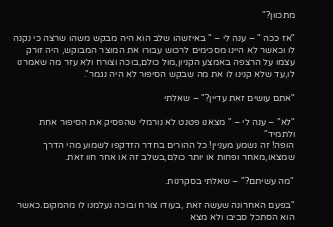מתכוון?"

"אז ככה " – ענה לי – " באיזשהו שלב הוא היה מבקש משהו שרצה כי נקנה לו וכאשר לא היינו מסכימים לרכוש עבורו את המוצר המבוקש, היה זורק עצמו על הרצפה באמצע הקניון,מול כולם,בוכה וצורח ולא עזר מה שאמרנו לו,עד שלא קנינו לו את מה שבקש הסיפור לא היה נגמר".

"אתם עושים זאת עדיין?" – שאלתי

"לא" – ענה לי – " מצאנו פטנט לא נורמלי שהפסיק את הסיפור אחת ולתמיד"
הופה! זה נשמע מעניין! כל ההורים בחדר הזדקפו לשמוע מהי הדרך שמצאו,מאחר ופחות או יותר כולם,בשלב זה או אחר חוו זאת.

"מה עשיתם?" – שאלתי בסקרנות.

"בפעם האחרונה שעשה זאת ,בעודו צורח ובוכה נעלמנו לו מהמקום.כאשר הוא הסתכל סביבו ולא מצא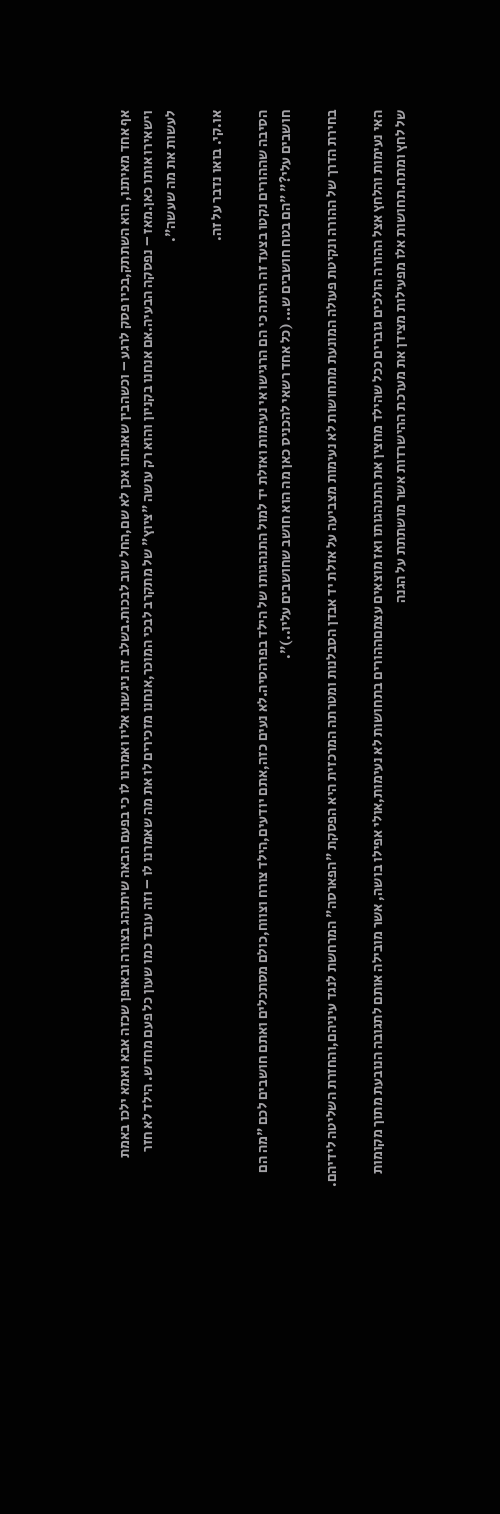אף אחד מאיתנו, הוא השתתק,בכיו פסק לרגע – וכשהבין שאנחנו אכן לא שם,החל שוב לבכות.בשלב זה ניגשנו אליו ואמרנו לו כי בפעם הבאה שיתנהג בצורה ובאופן שכזה אבא ואמא ילכו באמת וישאירו אותו כאן.מאז – נפסקה הבעיה.אם אנחנו בקניון והוא רק עושה "ציוץ" של מתקרב לבכי המוכר,אנחנו מזכירים לו את מה שאמרנו לו – וזה עובד כמו שעון כל פעם מחדש. הילד לא חזר לעשות את מה שעשה".

או.קי. בואו נדבר על זה.

הסיבה שההורים נקטו בצעד זה היתה כי הם הרגישו אי נעימות ואזלת יד למול התנהגותו של הילד בפרהסיה.לא נעים כזה,אתם יודעים,הילד צורח וצווח,כולם מסתכלים ואתם חושבים לכם "מה הם חושבים עלי?" "הם בטח חושבים ש... (כל אחד רשאי להכניס כאן מה הוא חושב שחושבים עליו..)".

בחירת הדרך של ההורה ונקיטת פעולה המונעת מתחושות לא נעימות מצביעה על אזלת יד אבדן הסבלנות ומטרתה המרכזית היא הפסקת "הפארסה" המרחשת לנגד עיניהם,והחזרת השליטה לידיהם.

האי נעימות והלחץ אצל ההורה הולכים גוברים ככל שהילד מחצין את התנהגותו ואז מוצאים עצמםההורים בתחושות לא נעימות,אולי אפילו בושה, אשר מובילה אותם לתגובה הנובעת מתוך מקומות של לחץ ומתח.תחושות אלו מפעילות מצידן את מערכת ההישרדות אשר מושתתת על הגנה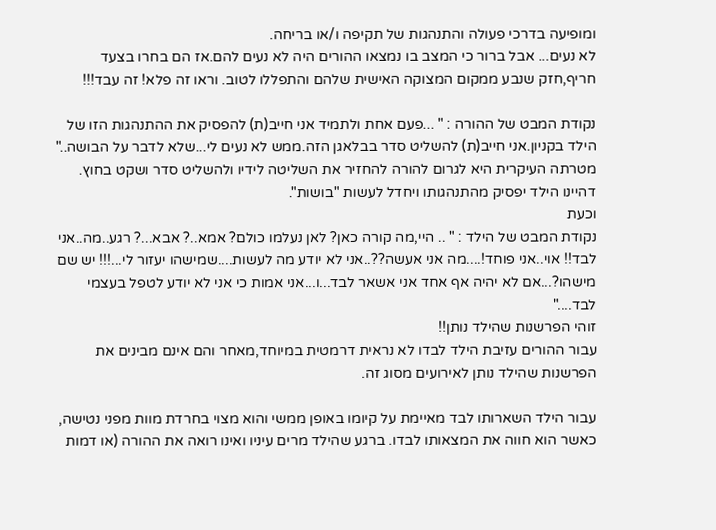ומופיעה בדרכי פעולה והתנהגות של תקיפה ו/או בריחה.
לא נעים... אבל ברור כי המצב בו נמצאו ההורים היה לא נעים להם.אז הם בחרו בצעד חריף,חזק שנבע ממקום המצוקה האישית שלהם והתפללו לטוב. וראו זה פלא! זה עבד!!!

נקודת המבט של ההורה : " ...פעם אחת ולתמיד אני חייב(ת) להפסיק את ההתנהגות הזו של הילד בקניון.אני חייב(ת) להשליט סדר בבלאגן הזה.ממש לא נעים לי...שלא לדבר על הבושה.."
מטרתה העיקרית היא לגרום להורה להחזיר את השליטה לידיו ולהשליט סדר ושקט בחוץ. דהיינו הילד יפסיק מהתנהגותו ויחדל לעשות "בושות".
וכעת
נקודת המבט של הילד : " .. היי,מה קורה כאן? לאן נעלמו כולם? אמא..? אבא...? רגע..מה..אני לבד!! אוי..אני פוחד!....מה אני אעשה??..אני לא יודע מה לעשות....שמישהו יעזור לי...!!! יש שם מישהו?...אם לא יהיה אף אחד אני אשאר לבד...ו...אני אמות כי אני לא יודע לטפל בעצמי לבד...."
זוהי הפרשנות שהילד נותן!!
עבור ההורים עזיבת הילד לבדו לא נראית דרמטית במיוחד,מאחר והם אינם מבינים את הפרשנות שהילד נותן לאירועים מסוג זה.

עבור הילד השארותו לבד מאיימת על קיומו באופן ממשי והוא מצוי בחרדת מוות מפני נטישה, כאשר הוא חווה את המצאותו לבדו. ברגע שהילד מרים עיניו ואינו רואה את ההורה (או דמות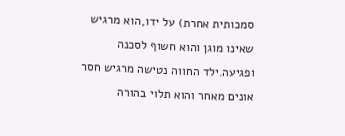סמכותית אחרת) על ידו,הוא מרגיש שאינו מוגן והוא חשוף לסכנה ופגיעה.ילד החווה נטישה מרגיש חסר אונים מאחר והוא תלוי בהורה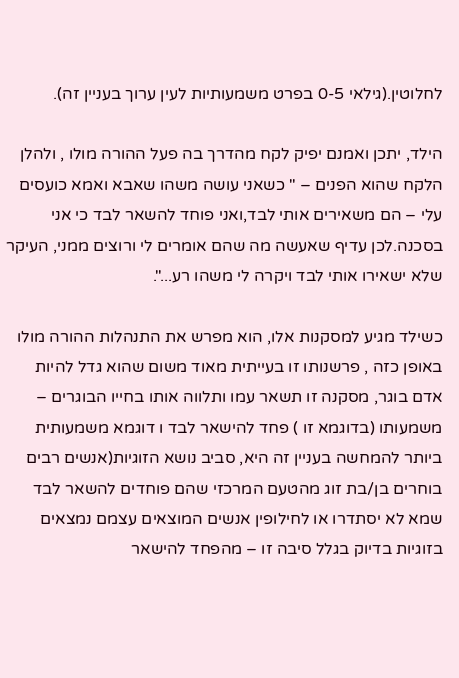לחלוטין.(גילאי 0-5 בפרט משמעותיות לעין ערוך בעניין זה).

הילד, יתכן ואמנם יפיק לקח מהדרך בה פעל ההורה מולו , ולהלן הלקח שהוא הפנים – " כשאני עושה משהו שאבא ואמא כועסים עלי – הם משאירים אותי לבד,ואני פוחד להשאר לבד כי אני בסכנה.לכן עדיף שאעשה מה שהם אומרים לי ורוצים ממני, העיקר שלא ישאירו אותי לבד ויקרה לי משהו רע...".

כשילד מגיע למסקנות אלו, הוא מפרש את התנהלות ההורה מולו באופן כזה , פרשנותו זו בעייתית מאוד משום שהוא גדל להיות אדם בוגר, מסקנה זו תשאר עמו ותלווה אותו בחייו הבוגרים – משמעותו (בדוגמא זו ) פחד להישאר לבד ו דוגמא משמעותית ביותר להמחשה בעניין זה היא, סביב נושא הזוגיות(אנשים רבים בוחרים בן/בת זוג מהטעם המרכזי שהם פוחדים להשאר לבד שמא לא יסתדרו או לחילופין אנשים המוצאים עצמם נמצאים בזוגיות בדיוק בגלל סיבה זו – מהפחד להישאר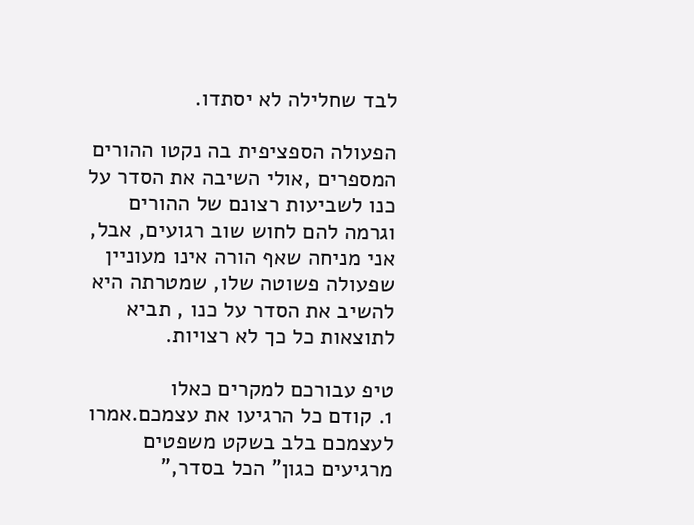לבד שחלילה לא יסתדו.

הפעולה הספציפית בה נקטו ההורים המספרים ,אולי השיבה את הסדר על כנו לשביעות רצונם של ההורים וגרמה להם לחוש שוב רגועים, אבל, אני מניחה שאף הורה אינו מעוניין שפעולה פשוטה שלו, שמטרתה היא להשיב את הסדר על כנו , תביא לתוצאות כל כך לא רצויות.

טיפ עבורכם למקרים כאלו
1. קודם כל הרגיעו את עצמכם.אמרו לעצמכם בלב בשקט משפטים מרגיעים כגון" הכל בסדר,"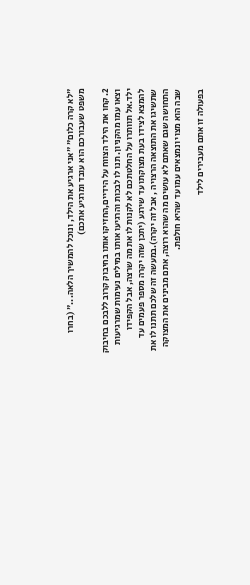"לא קרה כלום" "אני ארגיע את הילד, ונוכל להמשיך הלאה..." (בחרו משפט שעבורכם הוא עובד ומרגיע אתכם)

2. קחו את הילד הצווח על הידיים,החזיקו אותו בחיבוק קרוב ללבכם בחיבוק וצאו עמו מהקניון. תנו לו לבכות והרגיעו אותו במילים נעימות שמרגיעות ילד.אל תוותרו על החלטתכם לא לקנות לו את מה שרצה, אבל הקפידו להמצא לצידו בעת מצוקתו עד שירגע (יתכן שזה יקרה מספר פעמים עד שתשיגו את התוצאה הרצויה , אבל זה יקרה).במעשה זה שלכם תתנו לו את התחושה שגם שאתם לא עושים מה שהוא רוצה, אתם מבינים את המצוקה שבה הוא מצוי ונמצאים עמו עד שהיא חולפת.

בפעולה זו אתם מעבירים לילד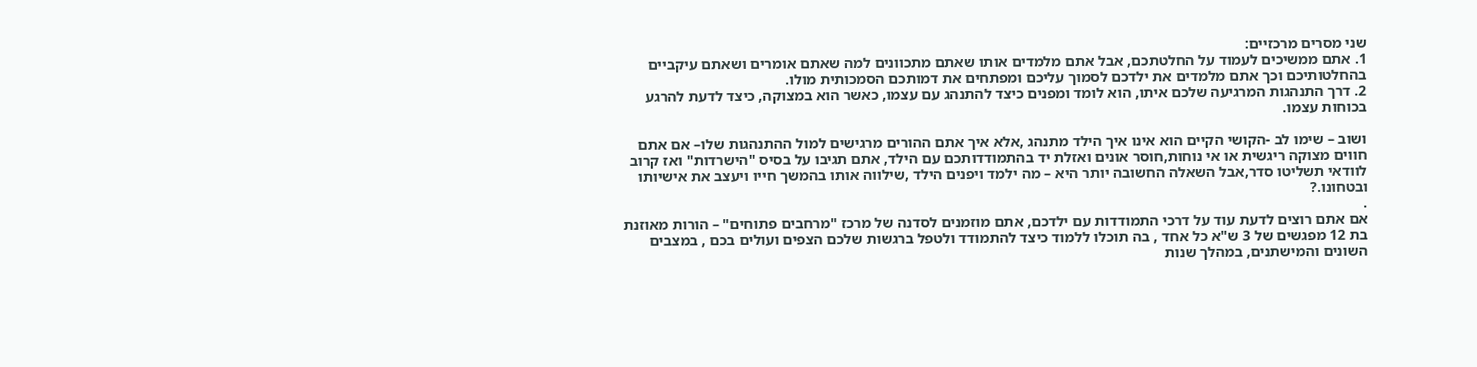שני מסרים מרכזיים:
1. אתם ממשיכים לעמוד על החלטתכם, אבל אתם מלמדים אותו שאתם מתכוונים למה שאתם אומרים ושאתם עיקביים בהחלטותיכם וכך אתם מלמדים את ילדכם לסמוך עליכם ומפתחים את דמותכם הסמכותית מולו.
2. דרך התנהגות המרגיעה שלכם איתו, הוא לומד ומפנים כיצד להתנהג עם עצמו, כאשר הוא במצוקה, כיצד לדעת להרגע בכוחות עצמו.

ושוב – שימו לב -הקושי הקיים הוא אינו איך הילד מתנהג ,אלא איך אתם ההורים מרגישים למול ההתנהגות שלו– אם אתם חווים מצוקה ריגשית או אי נוחות,חוסר אונים ואזלת יד בהתמודדותכם עם הילד, אתם תגיבו על בסיס "הישרדות" ואז קרוב לוודאי תשליטו סדר,אבל השאלה החשובה יותר היא – מה ילמד ויפנים הילד ,שילווה אותו בהמשך חייו ויעצב את אישיותו ובטחונו.?
.
אם אתם רוצים לדעת עוד על דרכי התמודדות עם ילדכם, אתם מוזמנים לסדנה של מרכז "מרחבים פתוחים" – הורות מאוזנת בת 12 מפגשים של 3 ש"א כל אחד , בה תוכלו ללמוד כיצד להתמודד ולטפל ברגשות שלכם הצפים ועולים בכם , במצבים השונים והמישתנים, במהלך שנות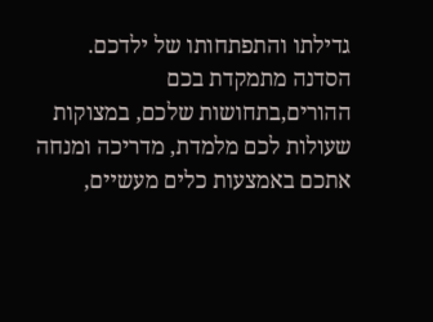גדילתו והתפתחותו של ילדכם.
הסדנה מתמקדת בכם ההורים,בתחושות שלכם, במצוקות שעולות לכם מלמדת, מדריכה ומנחה אתכם באמצעות כלים מעשיים,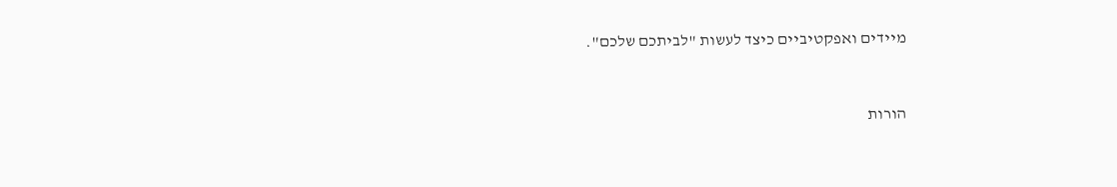מיידים ואפקטיביים כיצד לעשות "לביתכם שלכם".


הורות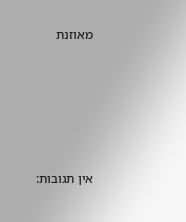מאוזנת





אין תגובות: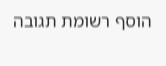הוסף רשומת תגובה